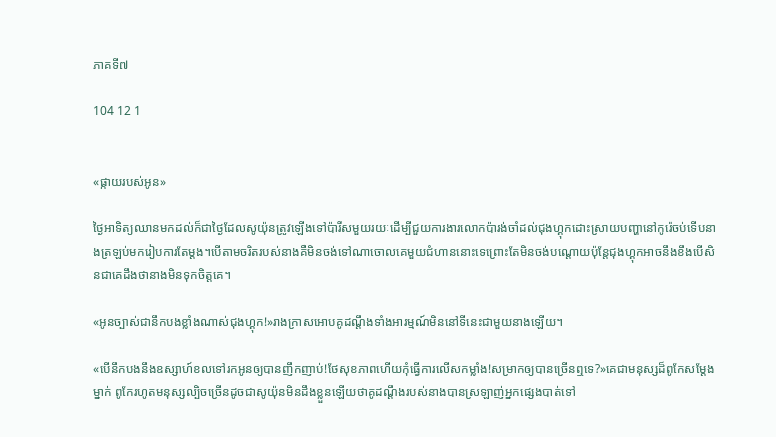ភាគទី៧

104 12 1


«ផ្កាយរបស់អូន»

ថ្ងៃអាទិត្យឈានមកដល់ក៏ជាថ្ងៃដែលសូយ៉ុនត្រូវឡើងទៅប៉ារីសមួយរយៈដើម្បីជួយការងារលោកប៉ារង់ចាំដល់ជុងហ្គុកដោះស្រាយបញ្ហានៅកូរ៉េចប់ទើបនាងត្រឡប់មករៀបការតែម្ដង។បើតាមចរិតរបស់នាងគឺមិនចង់ទៅណាចោលគេមួយជំហាននោះទេព្រោះតែមិនចង់បណ្ដោយប៉ុន្តែជុងហ្គុកអាចនឹងខឹងបើសិនជាគេដឹងថានាងមិនទុកចិត្តគេ។

«អូនច្បាស់ជានឹកបងខ្លាំងណាស់ជុងហ្គុក!»រាងក្រាសអោបគូដណ្ដឹងទាំងអារម្មណ៍មិននៅទីនេះជាមួយនាងឡើយ។

«បើនឹកបងនឹងឧស្សាហ៍ខលទៅរកអូនឲ្យបានញឹកញាប់!ថែសុខភាពហើយកុំធ្វើការលើសកម្លាំង!សម្រាកឲ្យបានច្រើនឮទេ?»គេជាមនុស្សដ៏ពូកែសម្ដែងម្នាក់ ពូកែរហូតមនុស្សល្បិចច្រើនដូចជាសូយ៉ុនមិនដឹងខ្លួនឡើយថាគូដណ្ដឹងរបស់នាងបានស្រឡាញ់អ្នកផ្សេងបាត់ទៅ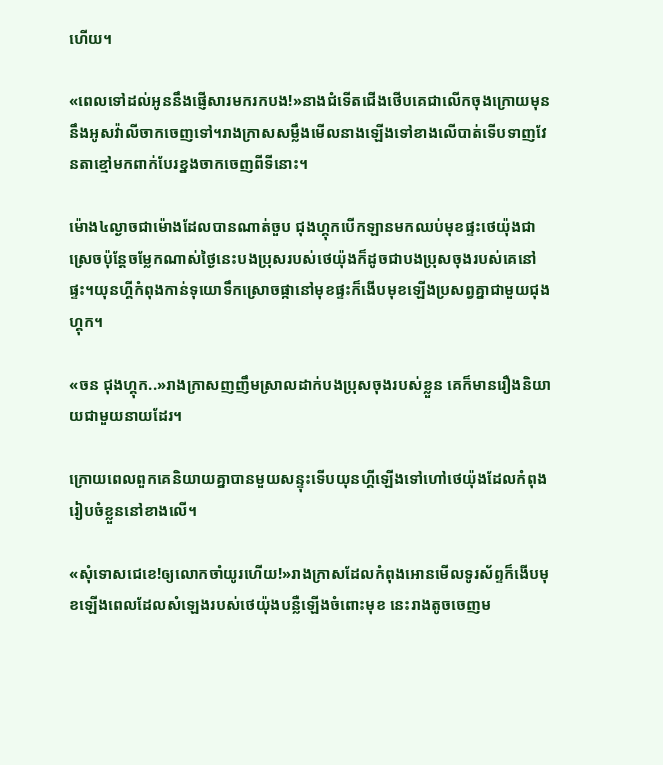ហើយ។

«ពេលទៅដល់អូននឹងផ្ញើសារមករកបង!»នាងជំទើតជើងថើបគេជាលើកចុងក្រោយមុននឹងអូសវ៉ាលីចាកចេញទៅ។រាងក្រាសសម្លឹងមើលនាងឡើងទៅខាងលើបាត់ទើបទាញវែនតាខ្មៅមកពាក់បែរខ្នងចាកចេញពីទីនោះ។

ម៉ោង៤ល្ងាចជាម៉ោងដែលបានណាត់ចួប ជុងហ្គុកបើកឡានមកឈប់មុខផ្ទះថេយ៉ុងជាស្រេចប៉ុន្តែចម្លែកណាស់ថ្ងៃនេះបងប្រុសរបស់ថេយ៉ុងក៏ដូចជាបងប្រុសចុងរបស់គេនៅផ្ទះ។យុនហ្គីកំពុងកាន់ទុយោទឹកស្រោចផ្កានៅមុខផ្ទះក៏ងើបមុខឡើងប្រសព្វគ្នាជាមួយជុងហ្គុក។

«ចន ជុងហ្គុក..»រាងក្រាសញញឹមស្រាលដាក់បងប្រុសចុងរបស់ខ្លួន គេក៏មានរឿងនិយាយជាមួយនាយដែរ។

ក្រោយពេលពួកគេនិយាយគ្នាបានមួយសន្ទុះទើបយុនហ្គីឡើងទៅហៅថេយ៉ុងដែលកំពុងរៀបចំខ្លួននៅខាងលើ។

«សុំទោសជេខេ!ឲ្យលោកចាំយូរហើយ!»រាងក្រាសដែលកំពុងអោនមើលទូរស័ព្ទក៏ងើបមុខឡើងពេលដែលសំឡេងរបស់ថេយ៉ុងបន្លឺឡើងចំពោះមុខ នេះរាងតូចចេញម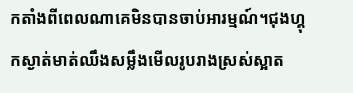កតាំងពីពេលណាគេមិនបានចាប់អារម្មណ៍។ជុងហ្គុកស្ងាត់មាត់ឈឹងសម្លឹងមើលរូបរាងស្រស់ស្អាត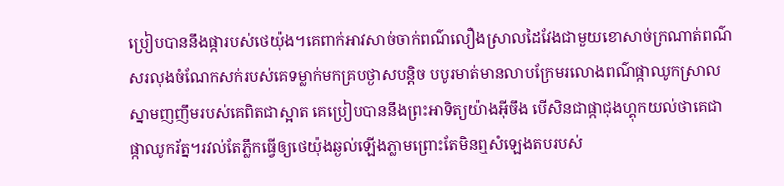ប្រៀបបាននឹងផ្ការបស់ថេយ៉ុង។គេពាក់អាវសាច់ចាក់ពណ៌លឿងស្រាលដៃវែងជាមួយខោសាច់ក្រណាត់ពណ៌សរលុងចំណែកសក់របស់គេទម្លាក់មកគ្របថ្ងាសបន្តិច បបូរមាត់មានលាបក្រែមរលោងពណ៌ផ្កាឈូកស្រាល ស្នាមញញឹមរបស់គេពិតជាស្អាត គេប្រៀបបាននឹងព្រះអាទិត្យយ៉ាងអ៊ីចឹង បើសិនជាផ្កាជុងហ្គុកយល់ថាគេជាផ្កាឈូករ័ត្ន។រវល់តែភ្លឹកធ្វើឲ្យថេយ៉ុងឆ្ងល់ឡើងភ្លាមព្រោះតែមិនឮសំឡេងតបរបស់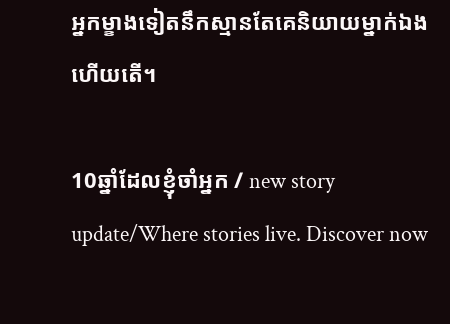អ្នកម្ខាងទៀតនឹកស្មានតែគេនិយាយម្នាក់ឯងហើយតើ។

10ឆ្នាំដែលខ្ញុំចាំអ្នក / new story update/Where stories live. Discover now